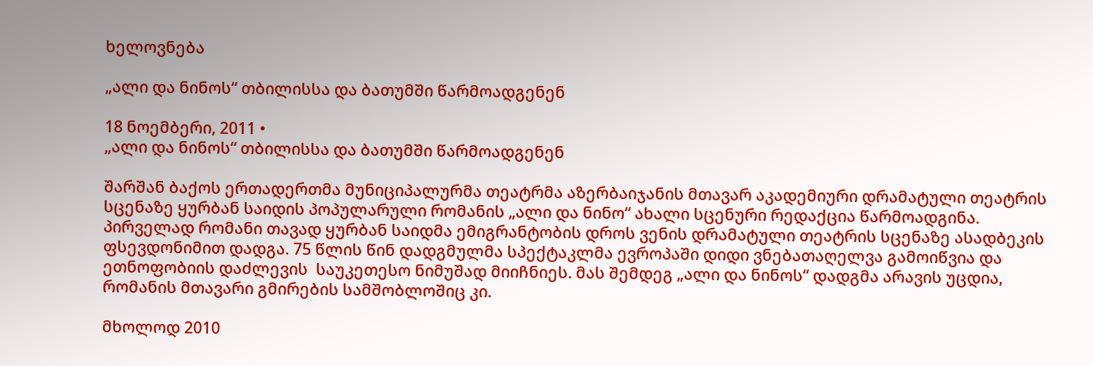ხელოვნება

„ალი და ნინოს“ თბილისსა და ბათუმში წარმოადგენენ

18 ნოემბერი, 2011 •
„ალი და ნინოს“ თბილისსა და ბათუმში წარმოადგენენ

შარშან ბაქოს ერთადერთმა მუნიციპალურმა თეატრმა აზერბაიჯანის მთავარ აკადემიური დრამატული თეატრის სცენაზე ყურბან საიდის პოპულარული რომანის „ალი და ნინო“ ახალი სცენური რედაქცია წარმოადგინა. პირველად რომანი თავად ყურბან საიდმა ემიგრანტობის დროს ვენის დრამატული თეატრის სცენაზე ასადბეკის ფსევდონიმით დადგა. 75 წლის წინ დადგმულმა სპექტაკლმა ევროპაში დიდი ვნებათაღელვა გამოიწვია და ეთნოფობიის დაძლევის  საუკეთესო ნიმუშად მიიჩნიეს. მას შემდეგ „ალი და ნინოს“ დადგმა არავის უცდია, რომანის მთავარი გმირების სამშობლოშიც კი.

მხოლოდ 2010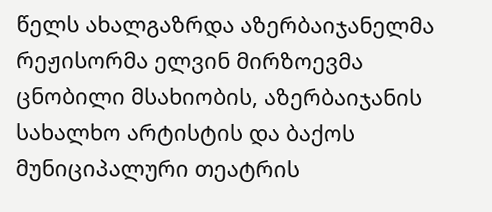წელს ახალგაზრდა აზერბაიჯანელმა რეჟისორმა ელვინ მირზოევმა ცნობილი მსახიობის, აზერბაიჯანის სახალხო არტისტის და ბაქოს მუნიციპალური თეატრის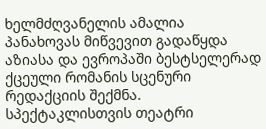ხელმძღვანელის ამალია პანახოვას მიწვევით გადაწყდა აზიასა და ევროპაში ბესტსელერად ქცეული რომანის სცენური რედაქციის შექმნა.  სპექტაკლისთვის თეატრი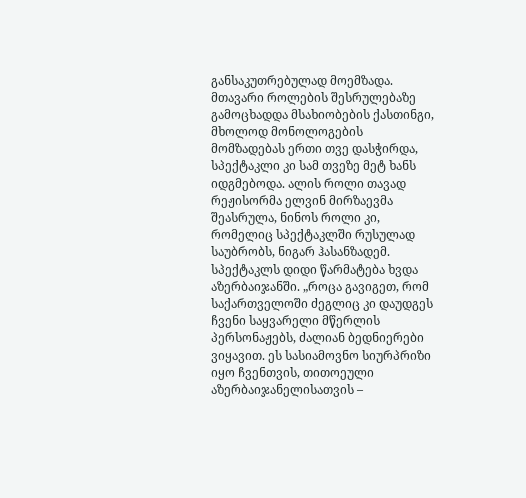განსაკუთრებულად მოემზადა. მთავარი როლების შესრულებაზე გამოცხადდა მსახიობების ქასთინგი, მხოლოდ მონოლოგების მომზადებას ერთი თვე დასჭირდა, სპექტაკლი კი სამ თვეზე მეტ ხანს იდგმებოდა. ალის როლი თავად რეჟისორმა ელვინ მირზაევმა შეასრულა, ნინოს როლი კი, რომელიც სპექტაკლში რუსულად საუბრობს, ნიგარ ჰასანზადემ.
სპექტაკლს დიდი წარმატება ხვდა აზერბაიჯანში. „როცა გავიგეთ, რომ საქართველოში ძეგლიც კი დაუდგეს ჩვენი საყვარელი მწერლის პერსონაჟებს, ძალიან ბედნიერები ვიყავით. ეს სასიამოვნო სიურპრიზი იყო ჩვენთვის, თითოეული აზერბაიჯანელისათვის –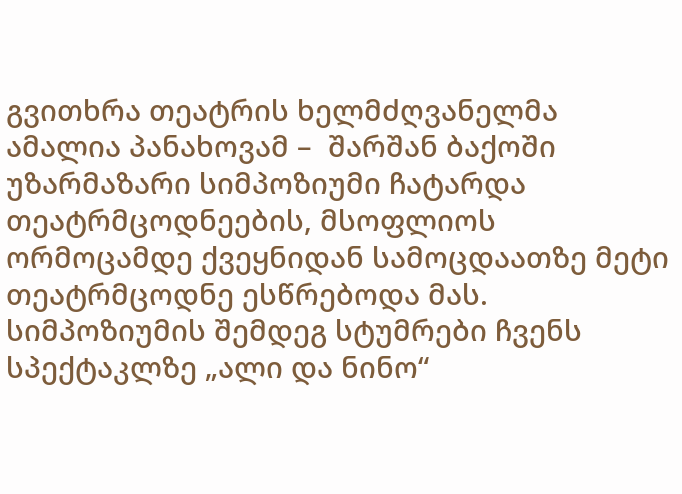გვითხრა თეატრის ხელმძღვანელმა ამალია პანახოვამ –  შარშან ბაქოში უზარმაზარი სიმპოზიუმი ჩატარდა თეატრმცოდნეების, მსოფლიოს ორმოცამდე ქვეყნიდან სამოცდაათზე მეტი თეატრმცოდნე ესწრებოდა მას. სიმპოზიუმის შემდეგ სტუმრები ჩვენს სპექტაკლზე „ალი და ნინო“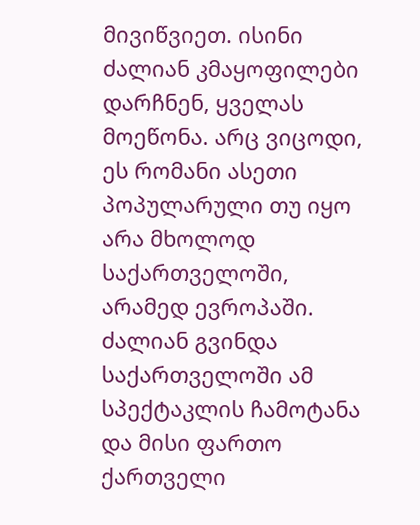მივიწვიეთ. ისინი ძალიან კმაყოფილები დარჩნენ, ყველას მოეწონა. არც ვიცოდი, ეს რომანი ასეთი პოპულარული თუ იყო არა მხოლოდ საქართველოში, არამედ ევროპაში. ძალიან გვინდა საქართველოში ამ სპექტაკლის ჩამოტანა და მისი ფართო ქართველი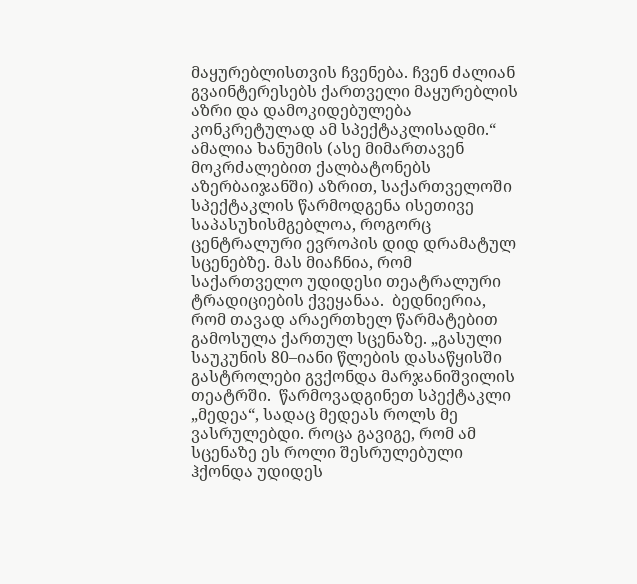მაყურებლისთვის ჩვენება. ჩვენ ძალიან გვაინტერესებს ქართველი მაყურებლის აზრი და დამოკიდებულება კონკრეტულად ამ სპექტაკლისადმი.“
ამალია ხანუმის (ასე მიმართავენ მოკრძალებით ქალბატონებს აზერბაიჯანში) აზრით, საქართველოში სპექტაკლის წარმოდგენა ისეთივე საპასუხისმგებლოა, როგორც ცენტრალური ევროპის დიდ დრამატულ სცენებზე. მას მიაჩნია, რომ საქართველო უდიდესი თეატრალური ტრადიციების ქვეყანაა.  ბედნიერია, რომ თავად არაერთხელ წარმატებით გამოსულა ქართულ სცენაზე. „გასული საუკუნის 80–იანი წლების დასაწყისში გასტროლები გვქონდა მარჯანიშვილის თეატრში.  წარმოვადგინეთ სპექტაკლი „მედეა“, სადაც მედეას როლს მე ვასრულებდი. როცა გავიგე, რომ ამ სცენაზე ეს როლი შესრულებული ჰქონდა უდიდეს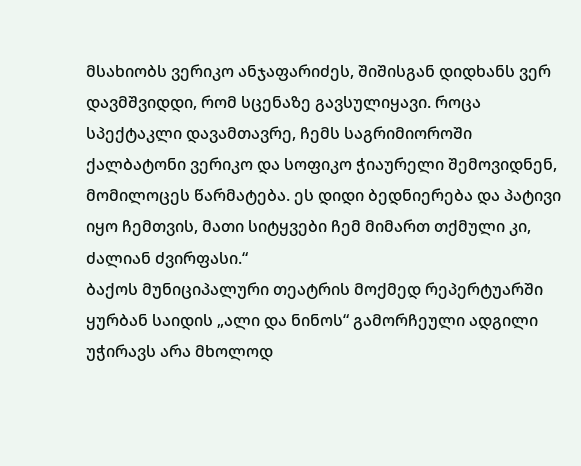მსახიობს ვერიკო ანჯაფარიძეს, შიშისგან დიდხანს ვერ დავმშვიდდი, რომ სცენაზე გავსულიყავი. როცა სპექტაკლი დავამთავრე, ჩემს საგრიმიოროში ქალბატონი ვერიკო და სოფიკო ჭიაურელი შემოვიდნენ, მომილოცეს წარმატება. ეს დიდი ბედნიერება და პატივი იყო ჩემთვის, მათი სიტყვები ჩემ მიმართ თქმული კი, ძალიან ძვირფასი.“
ბაქოს მუნიციპალური თეატრის მოქმედ რეპერტუარში ყურბან საიდის „ალი და ნინოს“ გამორჩეული ადგილი უჭირავს არა მხოლოდ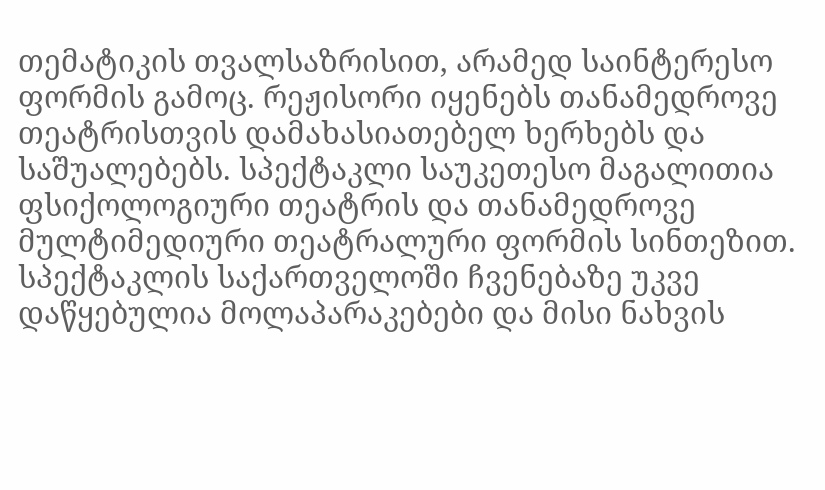თემატიკის თვალსაზრისით, არამედ საინტერესო ფორმის გამოც. რეჟისორი იყენებს თანამედროვე თეატრისთვის დამახასიათებელ ხერხებს და საშუალებებს. სპექტაკლი საუკეთესო მაგალითია ფსიქოლოგიური თეატრის და თანამედროვე მულტიმედიური თეატრალური ფორმის სინთეზით. სპექტაკლის საქართველოში ჩვენებაზე უკვე დაწყებულია მოლაპარაკებები და მისი ნახვის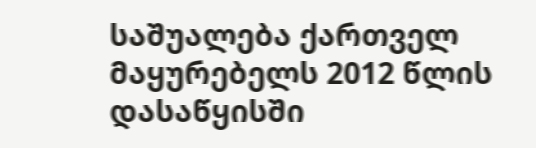საშუალება ქართველ მაყურებელს 2012 წლის დასაწყისში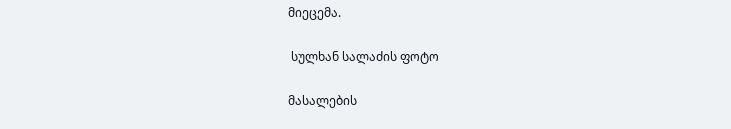მიეცემა.

 სულხან სალაძის ფოტო

მასალების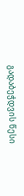გადაბეჭდვის წესი